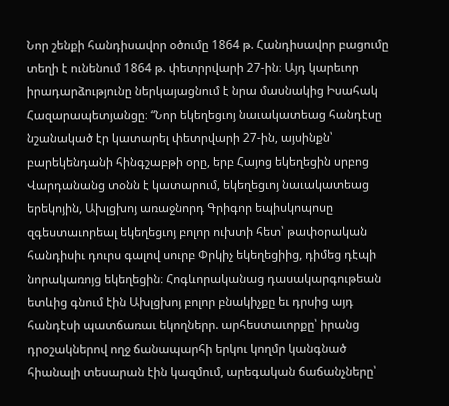Նոր շենքի հանդիսավոր օծումը 1864 թ. Հանդիսավոր բացումը տեղի է ունենում 1864 թ. փետրրվարի 27-ին։ Այդ կարեւոր իրադարձությունը ներկայացնում է նրա մասնակից Իսահակ Հազարապետյանցը։ “Նոր եկեղեցւոյ նաւակատեաց հանդէսը նշանակած էր կատարել փետրվարի 27-ին, այսինքն՝ բարեկենդանի հինգշաբթի օրը, երբ Հայոց եկեղեցին սրբոց Վարդանանց տօնն է կատարում, եկեղեցւոյ նաւակատեաց երեկոյին, Ախլցխոյ առաջնորդ Գրիգոր եպիսկոպոսը զգեստաւորեալ եկեղեցւոյ բոլոր ուխտի հետ՝ թափօրական հանդիսիւ դուրս գալով սուրբ Փրկիչ եկեղեցիից, դիմեց դէպի նորակառոյց եկեղեցին։ Հոգևորականաց դասակարգութեան ետևից գնում էին Ախլցխոյ բոլոր բնակիչքը եւ դրսից այդ հանդէսի պատճառաւ եկողներր. արհեստաւորքը՝ իրանց դրօշակներով ողջ ճանապարհի երկու կողմր կանգնած հիանալի տեսարան էին կազմում, արեգական ճաճանչները՝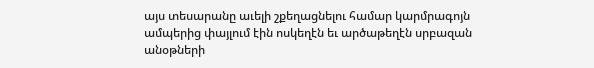այս տեսարանը աւելի շքեղացնելու համար կարմրագոյն ամպերից փայլում էին ոսկեղէն եւ արծաթեղէն սրբազան անօթների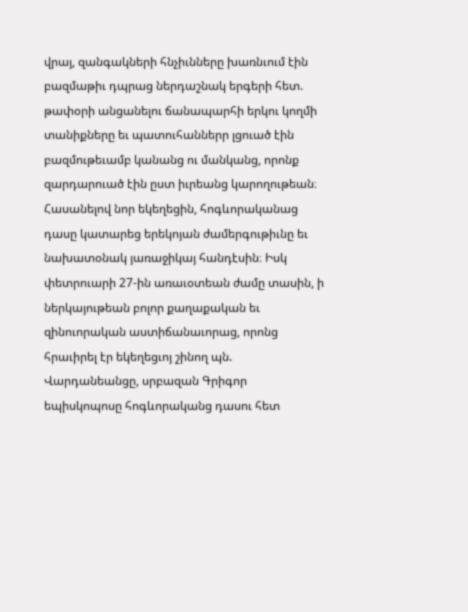վրայ, զանգակների հնչիւնները խառնւում էին բազմաթիւ դպրաց ներդաշնակ երգերի հետ. թափօրի անցանելու ճանապարհի երկու կողմի տանիքները եւ պատուհաններր լցուած էին բազմութեւամբ կանանց ու մանկանց, որոնք զարդարուած էին ըստ իւրեանց կարողութեան։ Հասանելով նոր եկեղեցին, հոգևորականաց դասը կատարեց երեկոյան ժամերգութիւնը եւ նախատօնակ յառաջիկայ հանդէսին։ Իսկ փետրուարի 27-ին առաւօտեան ժամը տասին, ի ներկայութեան բոլոր քաղաքական եւ զինուորական աստիճանաւորաց, որոնց հրաւիրել էր եկեղեցւոյ շինող պն. Վարդանեանցը, սրբազան Գրիգոր եպիսկոպոսը հոգևորականց դասու հետ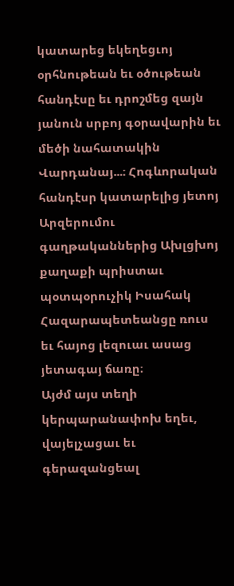կատարեց եկեղեցւոյ օրհնութեան եւ օծութեան հանդէսը եւ դրոշմեց զայն յանուն սրբոյ գօրավարին եւ մեծի նահատակին Վարդանայ...։ Հոգևորական հանդէսր կատարելից յետոյ Արզերումու գաղթականներից Ախլցխոյ քաղաքի պրիստաւ պօտպօրուչիկ Իսահակ Հազարապետեանցը ռուս եւ հայոց լեզուաւ ասաց յետագայ ճառը։
Այժմ այս տեղի կերպարանափոխ եղեւ, վայելչացաւ եւ գերազանցեալ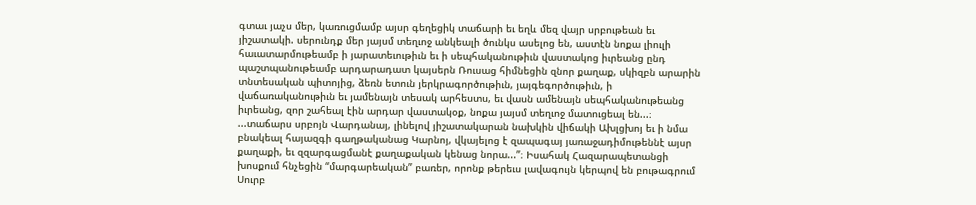գտաւ յաչս մեր, կառուցմամբ այսր գեղեցիկ տաճարի եւ եղև մեզ վայր սրբութեան եւ յիշատակի. սերունդք մեր յայսմ տեղւոջ անկեալի ծունկս ասելոց են, աստէն նոքա լիուլի հաւատարմութեամբ ի յարատեւութիւն եւ ի սեպհականութիւն վաստակոց իւրեանց ընդ պաշտպանութեամբ արդարադատ կայսերն Ռուսաց հիմնեցին զնոր քաղաք, սկիզբն արարին տնտեսական պիտոյից, ձեռն ետուն յերկրագործութիւն, յայգեգործութիւն, ի վաճառականութիւն եւ յամենայն տեսակ արհեստս, եւ վասն ամենայն սեպհականութեանց իւրեանց, զոր շահեալ էին արդար վաստակօք, նոքա յայսմ տեղւոջ մատուցեալ են...։ ...տաճարս սրբոյն Վարդանայ, լինելով յիշատակարան նախկին վիճակի Ախլցխոյ եւ ի նմա բնակեալ հայազգի գաղթականաց Կարնոյ, վկայելոց է զապագայ յառաջադիմութեննէ այսր քաղաքի, եւ զզարգացմանէ քաղաքական կենաց նորա...”։ Իսահակ Հազարապետանցի խոսքում հնչեցին “մարգարեական” բառեր, որոնք թերեւս լավագույն կերպով են բութագրում Սուրբ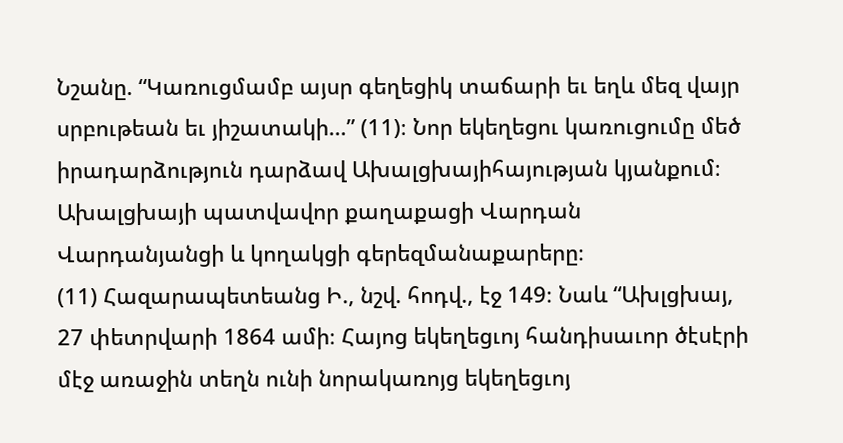Նշանը. “Կառուցմամբ այսր գեղեցիկ տաճարի եւ եղև մեզ վայր սրբութեան եւ յիշատակի…” (11)։ Նոր եկեղեցու կառուցումը մեծ իրադարձություն դարձավ Ախալցխայիհայության կյանքում։ Ախալցխայի պատվավոր քաղաքացի Վարդան Վարդանյանցի և կողակցի գերեզմանաքարերը։
(11) Հազարապետեանց Ի., նշվ. հոդվ., էջ 149։ Նաև “Ախլցխայ, 27 փետրվարի 1864 ամի։ Հայոց եկեղեցւոյ հանդիսաւոր ծէսէրի մէջ առաջին տեղն ունի նորակառոյց եկեղեցւոյ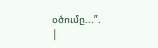օծումը...”.
|